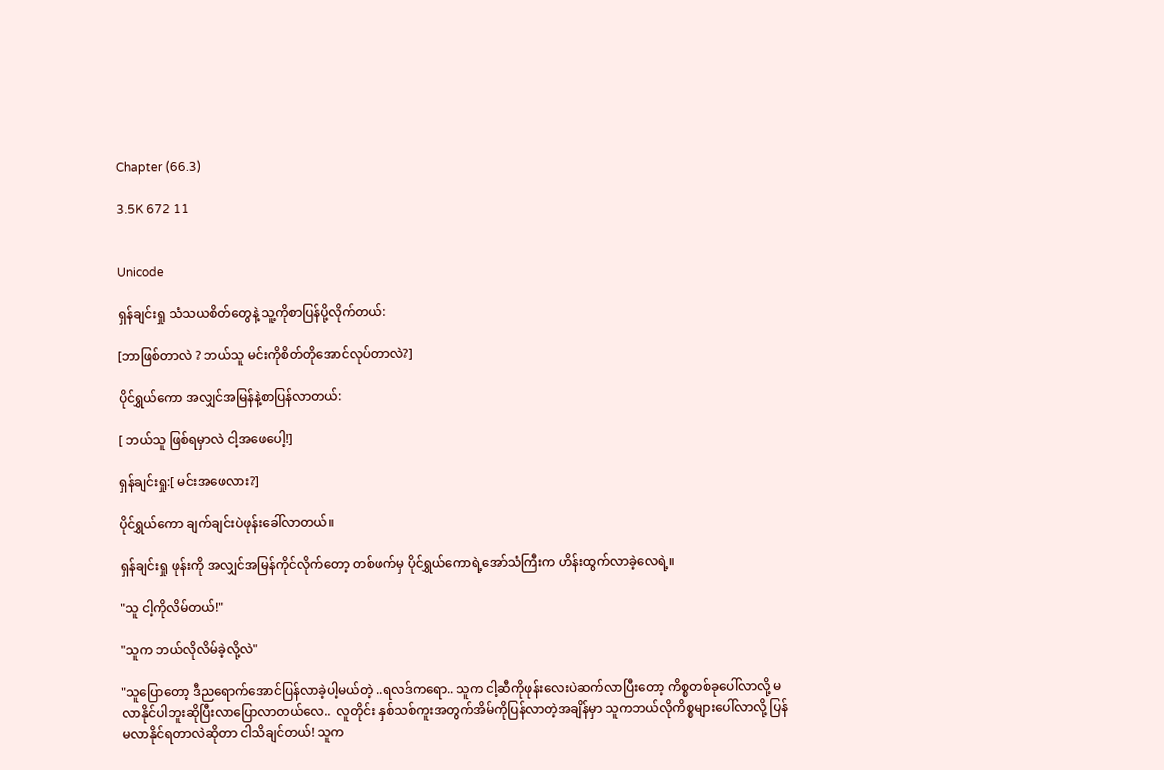Chapter (66.3)

3.5K 672 11


Unicode

ရှန်ချင်းရှု သံသယစိတ်တွေနဲ့ သူ့ကိုစာပြန်ပို့လိုက်တယ်:

[ဘာဖြစ်တာလဲ ? ဘယ်သူ မင်းကိုစိတ်တိုအောင်လုပ်တာလဲ?]

ပိုင်ရွှယ်ကော အလျှင်အမြန်နဲ့စာပြန်လာတယ်:

[ ဘယ်သူ ဖြစ်ရမှာလဲ ငါ့အဖေပေါ့!]

ရှန်ချင်းရှု:[ မင်းအဖေလား?]

ပိုင်ရွှယ်ကော ချက်ချင်းပဲဖုန်းခေါ်လာတယ်။

ရှန်ချင်းရှု ဖုန်းကို အလျှင်အမြန်ကိုင်လိုက်တော့ တစ်ဖက်မှ ပိုင်ရွှယ်ကောရဲ့အော်သံကြီးက ဟိန်းထွက်လာခဲ့လေရဲ့။

"သူ ငါ့ကိုလိမ်တယ်!"

"သူက ဘယ်လိုလိမ်ခဲ့လို့လဲ"

"သူပြောတော့ ဒီညရောက်အောင်ပြန်လာခဲ့ပါ့မယ်တဲ့ ..ရလဒ်ကရော.. သူက ငါ့ဆီကိုဖုန်းလေးပဲဆက်လာပြီးတော့ ကိစ္စတစ်ခုပေါ်လာလို့ မလာနိုင်ပါဘူးဆိုပြီးလာပြောလာတယ်လေ..  လူတိုင်း နှစ်သစ်ကူးအတွက်အိမ်ကိုပြန်လာတဲ့အချိန်မှာ သူကဘယ်လိုကိစ္စများပေါ်လာလို့ ပြန်မလာနိုင်ရတာလဲဆိုတာ ငါသိချင်တယ်! သူက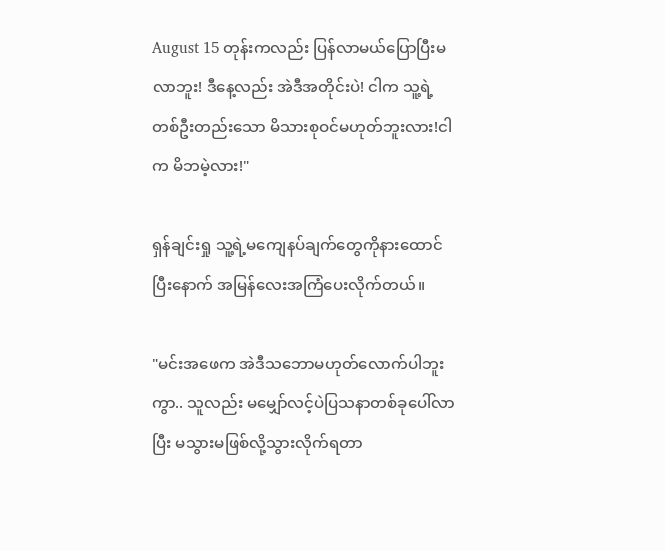August 15 တုန်းကလည်း ပြန်လာမယ်ပြောပြီးမလာဘူး! ဒီနေ့လည်း အဲဒီအတိုင်းပဲ! ငါက သူ့ရဲ့တစ်ဦးတည်းသော မိသားစုဝင်မဟုတ်ဘူးလား!ငါက မိဘမဲ့လား!"

ရှန်ချင်းရှု သူ့ရဲ့မကျေနပ်ချက်တွေကိုနားထောင်ပြီးနောက် အမြန်လေးအကြံပေးလိုက်တယ်။

"မင်းအဖေက အဲဒီသဘောမဟုတ်လောက်ပါဘူးကွာ.. သူလည်း မမျှော်လင့်ပဲပြသနာတစ်ခုပေါ်လာပြီး မသွားမဖြစ်လို့သွားလိုက်ရတာ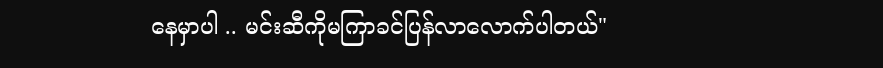နေမှာပါ .. မင်းဆီကိုမကြာခင်ပြန်လာလောက်ပါတယ်"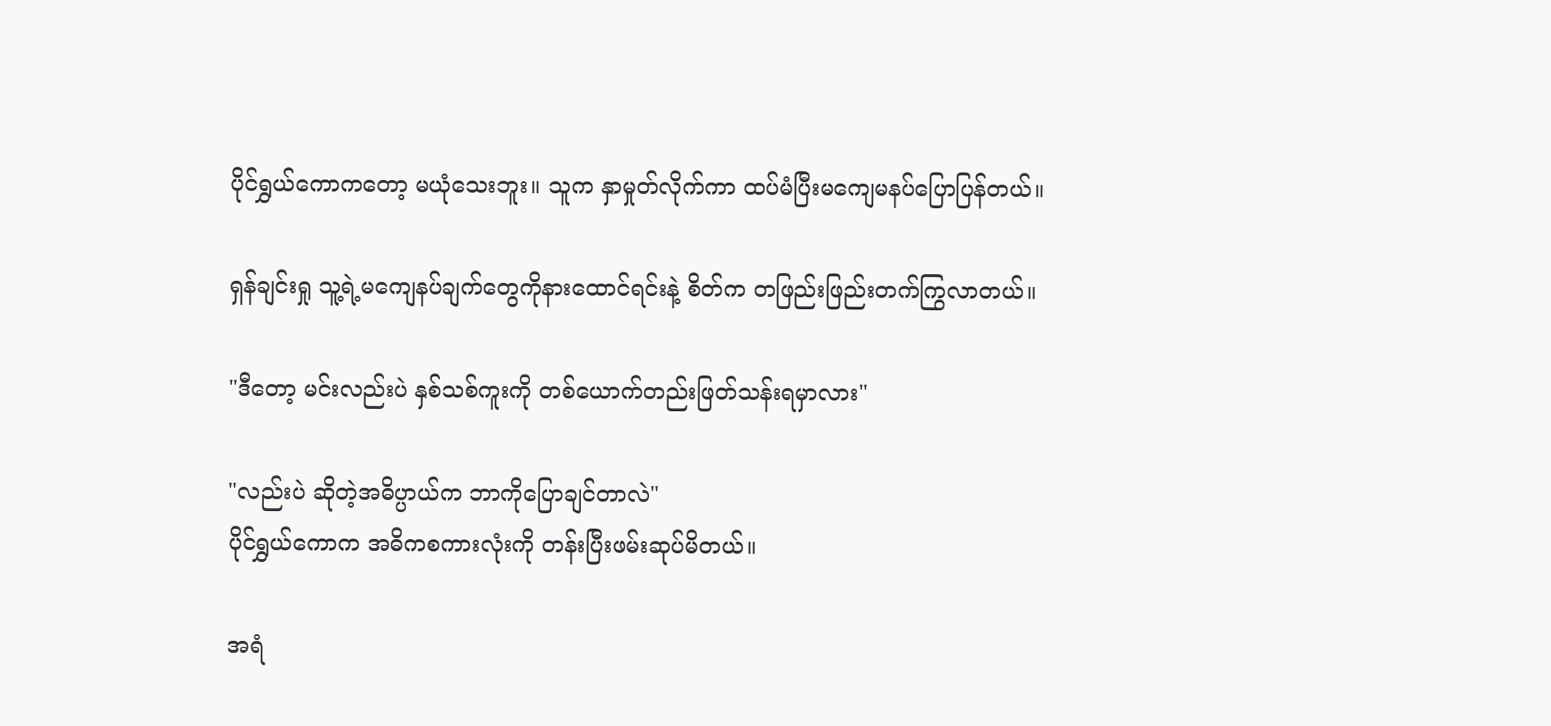ပိုင်ရွှယ်ကောကတော့ မယုံသေးဘူး။ သူက နှာမှုတ်လိုက်ကာ ထပ်မံပြီးမကျေမနပ်ပြောပြန်တယ်။

ရှန်ချင်းရှု သူ့ရဲ့မကျေနပ်ချက်တွေကိုနားထောင်ရင်းနဲ့ စိတ်က တဖြည်းဖြည်းတက်ကြွလာတယ်။

"ဒီတော့ မင်းလည်းပဲ နှစ်သစ်ကူးကို တစ်ယောက်တည်းဖြတ်သန်းရမှာလား"

"လည်းပဲ ဆိုတဲ့အဓိပ္ပာယ်က ဘာကိုပြောချင်တာလဲ"
ပိုင်ရွှယ်ကောက အဓိကစကားလုံးကို တန်းပြီးဖမ်းဆုပ်မိတယ်။

အရံ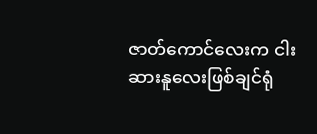ဇာတ်ကောင်လေးက ငါးဆားနူလေးဖြစ်ချင်ရုံ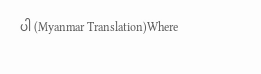ပါ (Myanmar Translation)Where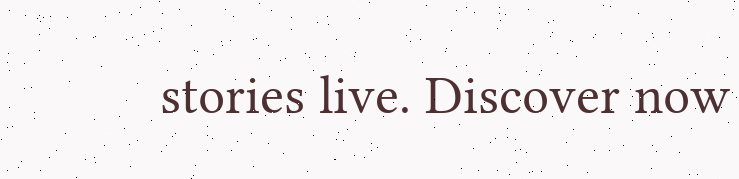stories live. Discover now